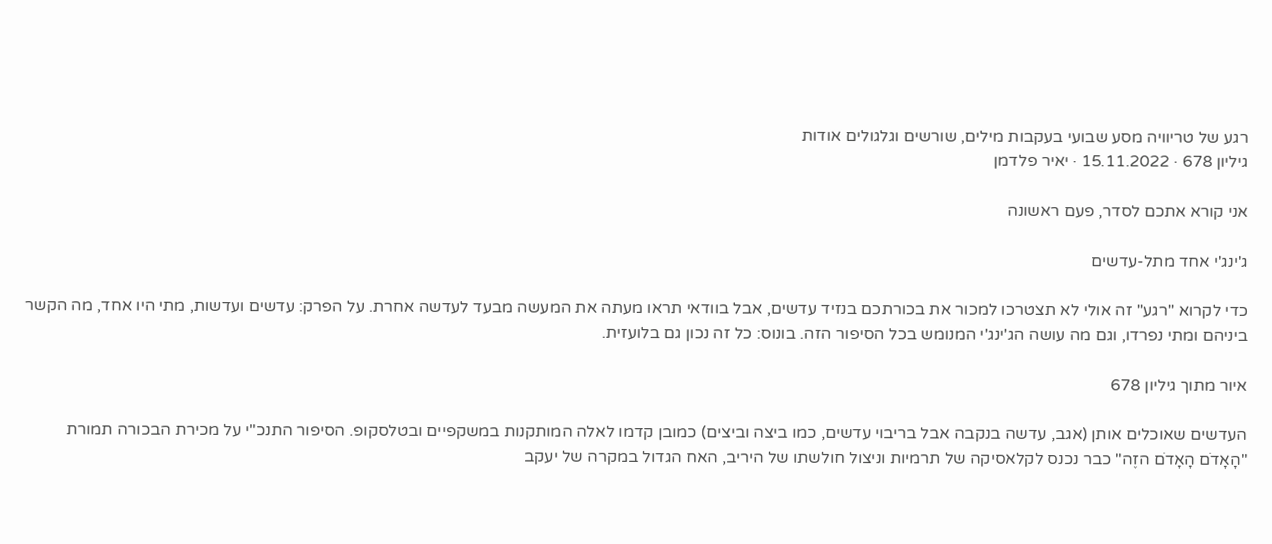רגע של טריוויה מסע שבועי בעקבות מילים, שורשים וגלגולים אודות
גיליון 678 · 15.11.2022 · יאיר פלדמן

אני קורא אתכם לסדר, פעם ראשונה

ג'ינג'י אחד מתל-עדשים

כדי לקרוא "רגע" זה אולי לא תצטרכו למכור את בכורתכם בנזיד עדשים, אבל בוודאי תראו מעתה את המעשה מבעד לעדשה אחרת. על הפרק: עדשים ועדשות, מתי היו אחד, מה הקשר ביניהם ומתי נפרדו, וגם מה עושה הג'ינג'י המנומש בכל הסיפור הזה. בונוס: כל זה נכון גם בלועזית.

איור מתוך גיליון 678

העדשים שאוכלים אותן (אגב, עדשה בנקבה אבל בריבוי עדשים, כמו ביצה וביצים) כמובן קדמו לאלה המותקנות במשקפיים ובטלסקופ. הסיפור התנכ"י על מכירת הבכורה תמורת "הָאָדֹם הָאָדֹם הזֶה" כבר נכנס לקלאסיקה של תרמיות וניצול חולשתו של היריב, האח הגדול במקרה של יעקב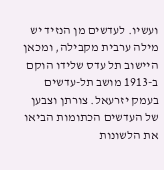ועשיו. לעדשים מן הנזיד יש מילה ערבית מקבילה, ומכאן היישוב תל עדס שלידו הוקם ב-1913 מושב תל-עדשים בעמק יזרעאל. צורתן וצבען של העדשים הכתומות הביאו את הלשונות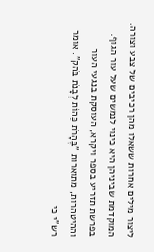ליצור מילים אחרות ששאלו מהן רכיבים של צבע וצורה. המוקדמת שביניהן היא כינוי לנמשים שעל עור הגוף. בפרשת תזריע בספר ויקרא, העוסקת בנגעי העור וההיטהרות, מתוארות "בֶּהָרֹת כֵּהוֹת לְבָנֹת בֹּהק". אומר רש"י כי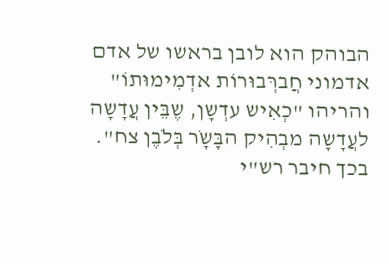הבוהק הוא לובן בראשו של אדם אדמוני חֲברְּבוּרוֹת אדְמִימוּתוֹ" והריהו "כְאִיש עדְשָן, שֶבֵּין עֲדָשָה לעֲדָשָה מבְהִיק הבָּשָֹר בְּלֹבֶן צח". בכך חיבר רש"י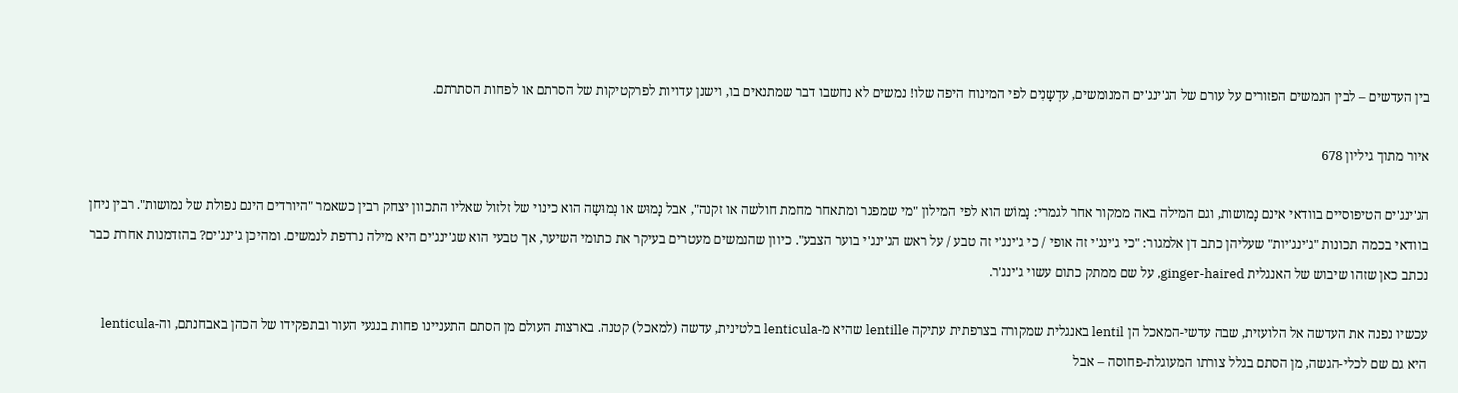בין העדשים – לבין הנמשים הפזורים על עורם של הג'ינג'ים המנומשים, עדְשָנִים לפי המינוח היפה שלו! נמשים לא נחשבו דבר שמתנאים בו, וישנן עדויות לפרקטיקות של הסרתם או לפחות הסתרתם.

איור מתוך גיליון 678

הג'ינג'ים הטיפוסיים בוודאי אינם נָמושות, וגם המילה באה ממקור אחר לגמרי: נָמוֹש הוא לפי המילון "מי שמפגר ומתאחר מחמת חולשה או זקנה", אבל נָמוּש או נְמוּשָה הוא כינוי של זלזול שאליו התכוון יצחק רבין כשאמר "היורדים הינם נפולת של נמושות". רבין ניחן בוודאי בכמה תכונות "ג'ינג'יות" שעליהן כתב דן אלמגור: "כי ג'ינג'י זה אופי / כי ג'ינג'י זה טבע / על ראש הג'ינג'י בוער הצבע". כיוון שהנמשים מעטרים בעיקר את כתומי השיער, אך טבעי הוא שג'ינג'ים היא מילה נרדפת לנמשים. ומהיכן ג'ינג'ים? בהזדמנות אחרת כבר נכתב כאן שזהו שיבוש של האנגלית ginger-haired, על שם ממתק כתום עשוי ג'ינג'ר.

עכשיו נפנה את העדשה אל הלועזית, שבה עדשי-המאכל הן lentil באנגלית שמקורה בצרפתית עתיקה lentille שהיא מ-lenticula בלטינית, עדשה (למאכל) קטנה. בארצות העולם מן הסתם התעניינו פחות בנגעי העור ובתפקידו של הכהן באבחנתם, וה-lenticula היא גם שם לכלי-הגשה, מן הסתם בגלל צורתו המעוגלת-פחוסה – אבל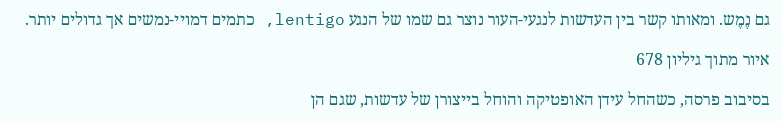גם נֶמֶש. ומאותו קשר בין העדשות לנגעי-העור נוצר גם שמו של הנגע lentigo, כתמים דמויי-נמשים אך גדולים יותר.

איור מתוך גיליון 678

בסיבוב פרסה, כשהחל עידן האופטיקה והוחל בייצורן של עדשות, שגם הן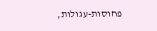פחוסות-עגולות,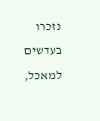נזכרו בעדשים למאכל,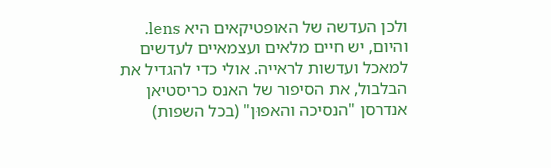ולכן העדשה של האופטיקאים היא lens. והיום, יש חיים מלאים ועצמאיים לעדשים למאכל ועדשות לראייה. אולי כדי להגדיל את הבלבול, את הסיפור של האנס כריסטיאן אנדרסן "הנסיכה והאפוּן" (בכל השפות)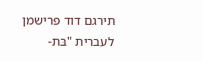תירגם דוד פרישמן לעברית "בּת-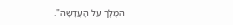המֶלְֶך על הָעֲדָשָה".